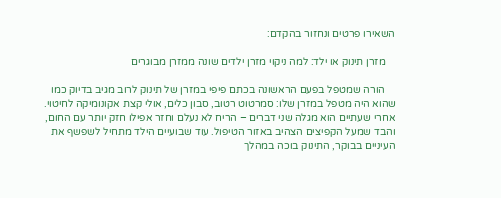השאירו פרטים ונחזור בהקדם:

    מזרן תינוק או ילד: למה ניקוי מזרן ילדים שונה ממזרן מבוגרים

    הורה שמטפל בפעם הראשונה בכתם פיפי במזרן של תינוק לרוב מגיב בדיוק כמו שהוא היה מטפל במזרן שלו: סמרטוט רטוב, סבון כלים, אולי קצת אקונומיקה לחיטוי. אחרי שעתיים הוא מגלה שני דברים – הריח לא נעלם וחזר אפילו חזק יותר עם החום, והבד שמעל הקפיצים הצהיב באזור הטיפול. עוד שבועיים הילד מתחיל לשפשף את העיניים בבוקר, התינוק בוכה במהלך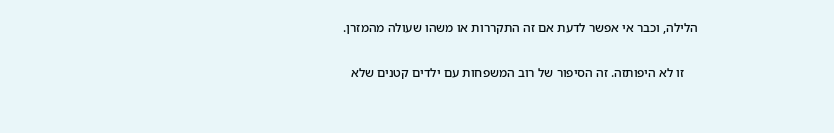הלילה, וכבר אי אפשר לדעת אם זה התקררות או משהו שעולה מהמזרן.

    זו לא היפותזה. זה הסיפור של רוב המשפחות עם ילדים קטנים שלא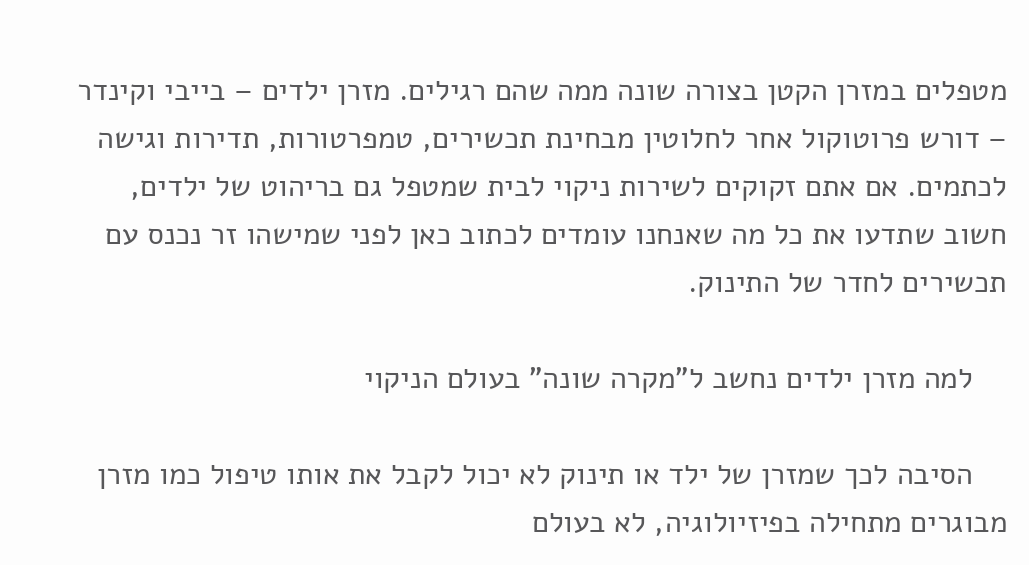מטפלים במזרן הקטן בצורה שונה ממה שהם רגילים. מזרן ילדים – בייבי וקינדר – דורש פרוטוקול אחר לחלוטין מבחינת תכשירים, טמפרטורות, תדירות וגישה לכתמים. אם אתם זקוקים לשירות ניקוי לבית שמטפל גם בריהוט של ילדים, חשוב שתדעו את כל מה שאנחנו עומדים לכתוב כאן לפני שמישהו זר נכנס עם תכשירים לחדר של התינוק.

    למה מזרן ילדים נחשב ל”מקרה שונה” בעולם הניקוי

    הסיבה לכך שמזרן של ילד או תינוק לא יכול לקבל את אותו טיפול כמו מזרן מבוגרים מתחילה בפיזיולוגיה, לא בעולם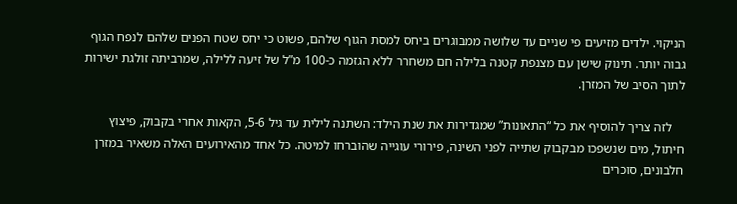הניקוי. ילדים מזיעים פי שניים עד שלושה ממבוגרים ביחס למסת הגוף שלהם, פשוט כי יחס שטח הפנים שלהם לנפח הגוף גבוה יותר. תינוק שישן עם מצנפת קטנה בלילה חם משחרר ללא הגזמה כ-100 מ”ל של זיעה ללילה, שמרביתה זולגת ישירות לתוך הסיב של המזרן.

    לזה צריך להוסיף את כל “התאונות” שמגדירות את שנת הילד: השתנה לילית עד גיל 5-6, הקאות אחרי בקבוק, פיצוץ חיתול, מים שנשפכו מבקבוק שתייה לפני השינה, פירורי עוגייה שהוברחו למיטה. כל אחד מהאירועים האלה משאיר במזרן חלבונים, סוכרים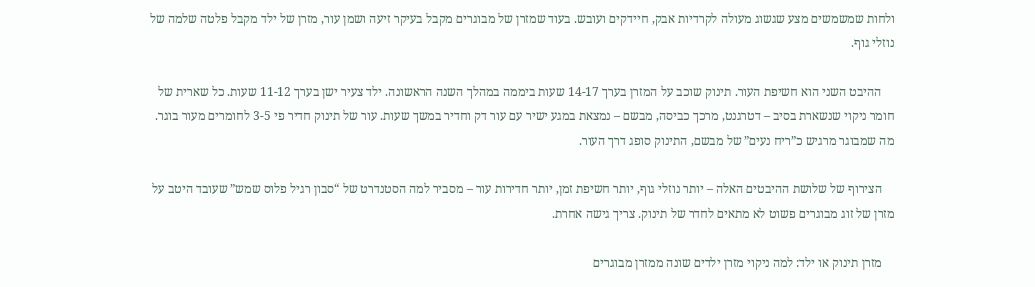ולחות שמשמשים מצע שגשוג מעולה לקרדיות אבק, חיידקים ועובש. בעוד שמזרן של מבוגרים מקבל בעיקר זיעה ושמן עור, מזרן של ילד מקבל פלטה שלמה של נוזלי גוף.

    ההיבט השני הוא חשיפת העור. תינוק שוכב על המזרן בערך 14-17 שעות ביממה במהלך השנה הראשונה. ילד צעיר ישן בערך 11-12 שעות. כל שארית של חומר ניקוי שנשארת בסיב – דטרגנט, מרכך כביסה, מבשם – נמצאת במגע ישיר עם עור דק וחדיר במשך שעות. עור של תינוק חדיר פי 3-5 לחומרים מעור בוגר. מה שמבוגר מרגיש כ”ריח נעים” של מבשם, התינוק סופג דרך העור.

    הצירוף של שלושת ההיבטים האלה – יותר נוזלי גוף, יותר חשיפת זמן, יותר חדירות עור – מסביר למה הסטנדרט של “סבון רגיל פלוס שמש” שעובד היטב על מזרן של זוג מבוגרים פשוט לא מתאים לחדר של תינוק. צריך גישה אחרת.

    מזרן תינוק או ילד: למה ניקוי מזרן ילדים שונה ממזרן מבוגרים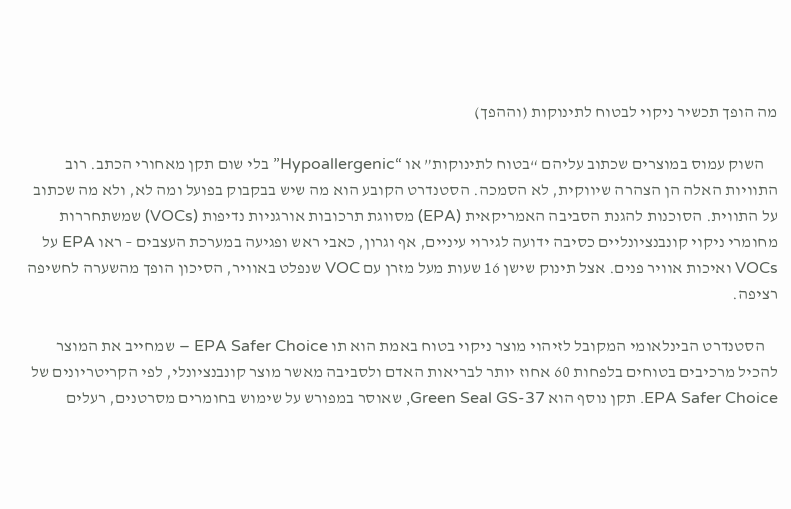מה הופך תכשיר ניקוי לבטוח לתינוקות (וההפך)

    השוק עמוס במוצרים שכתוב עליהם “בטוח לתינוקות” או “Hypoallergenic” בלי שום תקן מאחורי הכתב. רוב התוויות האלה הן הצהרה שיווקית, לא הסמכה. הסטנדרט הקובע הוא מה שיש בבקבוק בפועל ומה לא, ולא מה שכתוב על התווית. הסוכנות להגנת הסביבה האמריקאית (EPA) מסווגת תרכובות אורגניות נדיפות (VOCs) שמשתחררות מחומרי ניקוי קונבנציונליים כסיבה ידועה לגירוי עיניים, אף וגרון, כאבי ראש ופגיעה במערכת העצבים – ראו EPA על VOCs ואיכות אוויר פנים. אצל תינוק שישן 16 שעות מעל מזרן עם VOC שנפלט באוויר, הסיכון הופך מהשערה לחשיפה רציפה.

    הסטנדרט הבינלאומי המקובל לזיהוי מוצר ניקוי בטוח באמת הוא תו EPA Safer Choice – שמחייב את המוצר להכיל מרכיבים בטוחים בלפחות 60 אחוז יותר לבריאות האדם ולסביבה מאשר מוצר קונבנציונלי, לפי הקריטריונים של EPA Safer Choice. תקן נוסף הוא Green Seal GS-37, שאוסר במפורש על שימוש בחומרים מסרטנים, רעלים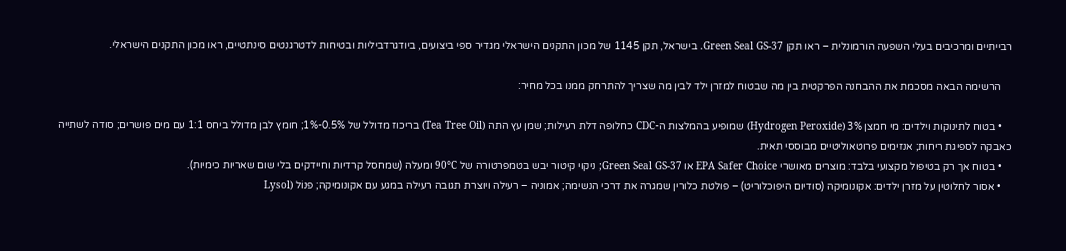רבייתיים ומרכיבים בעלי השפעה הורמונלית – ראו תקן Green Seal GS-37. בישראל, תקן 1145 של מכון התקנים הישראלי מגדיר ספי ביצועים, ביודגרדביליות ובטיחות לדטרגנטים סינתטיים, ראו מכון התקנים הישראלי.

    הרשימה הבאה מסכמת את ההבחנה הפרקטית בין מה שבטוח למזרן ילד לבין מה שצריך להתרחק ממנו בכל מחיר:

    • בטוח לתינוקות וילדים: מי חמצן 3% (Hydrogen Peroxide) שמופיע בהמלצות ה-CDC כחלופה דלת רעילות; שמן עץ התה (Tea Tree Oil) בריכוז מדולל של 0.5%-1%; חומץ לבן מדולל ביחס 1:1 עם מים פושרים; סודה לשתייה כאבקה לספיגת ריחות; אנזימים פרוטאוליטיים מבוססי תאית.
    • בטוח אך רק בטיפול מקצועי בלבד: מוצרים מאושרי EPA Safer Choice או Green Seal GS-37; ניקוי קיטור יבש בטמפרטורה של 90°C ומעלה (שמחסל קרדיות וחיידקים בלי שום שאריות כימיות).
    • אסור לחלוטין על מזרן ילדים: אקונומיקה (סודיום היפוכלוריט) – פולטת כלורין שמגרה את דרכי הנשימה; אמוניה – רעילה ויוצרת תגובה רעילה במגע עם אקונומיקה; פנוֹל (Lysol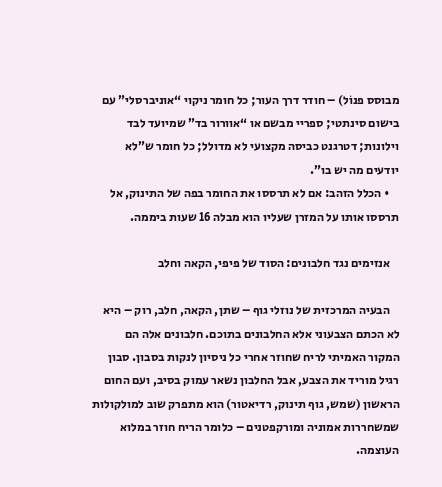מבוסס פנוֹל) – חודר דרך העור; כל חומר ניקוי “אוניברסלי” עם בישום סינתטי; ספריי מבשם או “אוורור בד” שמיועד לבד וילונות; דטרגנט כביסה מקצועי לא מדולל; כל חומר ש”לא יודעים מה יש בו”.
    • הכלל הזהב: אם לא תרססו את החומר בפה של התינוק, אל תרססו אותו על המזרן שעליו הוא מבלה 16 שעות ביממה.

    אנזימים נגד חלבונים: הסוד של פיפי, הקאה וחלב

    הבעיה המרכזית של נוזלי גוף – שתן, הקאה, חלב, רוק – היא לא הכתם הצבעוני אלא החלבונים בתוכם. חלבונים אלה הם המקור האמיתי לריח שחוזר אחרי כל ניסיון לנקות בסבון. סבון רגיל מוריד את הצבע, אבל החלבון נשאר עמוק בסיב, ועם החום הראשון (שמש, גוף תינוק, רדיאטור) הוא מתפרק שוב למולקולות שמשחררות אמוניה ומורקפטנים – כלומר הריח חוזר במלוא העוצמה.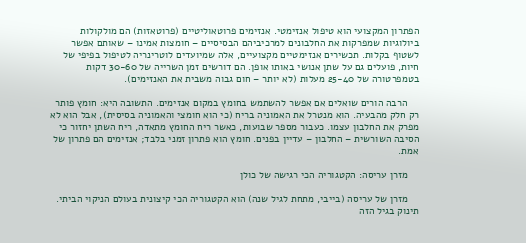הפתרון המקצועי הוא טיפול אנזימטי. אנזימים פרוטאוליטיים (פרוטאזות) הם מולקולות ביולוגיות שמפרקות את החלבונים למרכיביהם הבסיסיים – חומצות אמינו – שאותם אפשר לשטוף בקלות. תכשירים אנזימטיים מקצועיים, אלה שמיועדים לוטרינריה לטיפול בפיפי של חיות, פועלים גם על שתן אנושי באותו אופן. הם דורשים זמן השרייה של 30-60 דקות בטמפרטורה של 25-40 מעלות (לא יותר – חום גבוה משבית את האנזימים).

    הרבה הורים שואלים אם אפשר להשתמש בחומץ במקום אנזימים. התשובה היא: חומץ פותר רק חלק מהבעיה. הוא מנטרל את האמוניה בריח (כי הוא חומצי והאמוניה בסיסית), אבל הוא לא מפרק את החלבון עצמו. כעבור מספר שבועות, כאשר ריח החומץ מתאדה, ריח השתן יחזור כי הסיבה השורשית – החלבון – עדיין בפנים. חומץ הוא פתרון זמני בלבד; אנזימים הם פתרון של אמת.

    מזרן עריסה: הקטגוריה הכי רגישה של כולן

    מזרן של עריסה (בייבי, מתחת לגיל שנה) הוא הקטגוריה הכי קיצונית בעולם הניקוי הביתי. תינוק בגיל הזה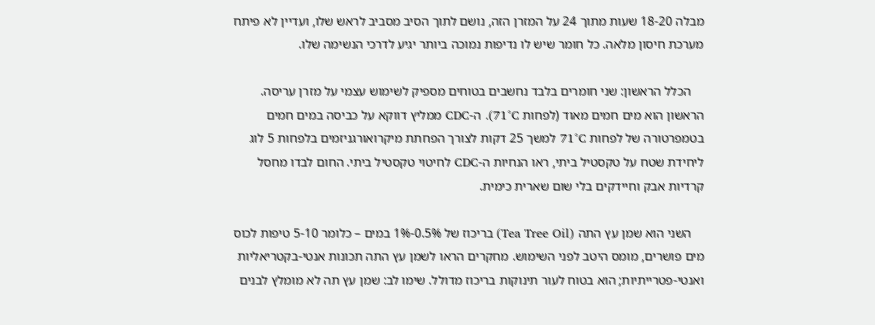מבלה 18-20 שעות מתוך 24 על המזרן הזה, נושם לתוך הסיב מסביב לראש שלו, ועדיין לא פיתח מערכת חיסון מלאה. כל חומר שיש לו נדיפות נמוכה ביותר יגיע לדרכי הנשימה שלו.

    הכלל הראשון: שני חומרים בלבד נחשבים בטוחים מספיק לשימוש עצמי על מזרן עריסה. הראשון הוא מים חמים מאוד (לפחות 71°C). ה-CDC ממליץ דווקא על כביסה במים חמים בטמפרטורה של לפחות 71°C למשך 25 דקות לצורך הפחתת מיקרואורגניזמים בלפחות 5 לוג ליחידת שטח על טקסטיל ביתי, ראו הנחיות ה-CDC לחיטוי טקסטיל ביתי. החום לבדו מחסל קרדיות אבק וחיידקים בלי שום שארית כימית.

    השני הוא שמן עץ התה (Tea Tree Oil) בריכוז של 0.5%-1% במים – כלומר 5-10 טיפות לכוס מים פושרים, מומס היטב לפני השימוש. מחקרים הראו לשמן עץ התה תכונות אנטי-בקטריאליות ואנטי-פטרייתיות; הוא בטוח לעור תינוקות בריכוז מדולל. שימו לב: שמן עץ תה לא מומלץ לבנים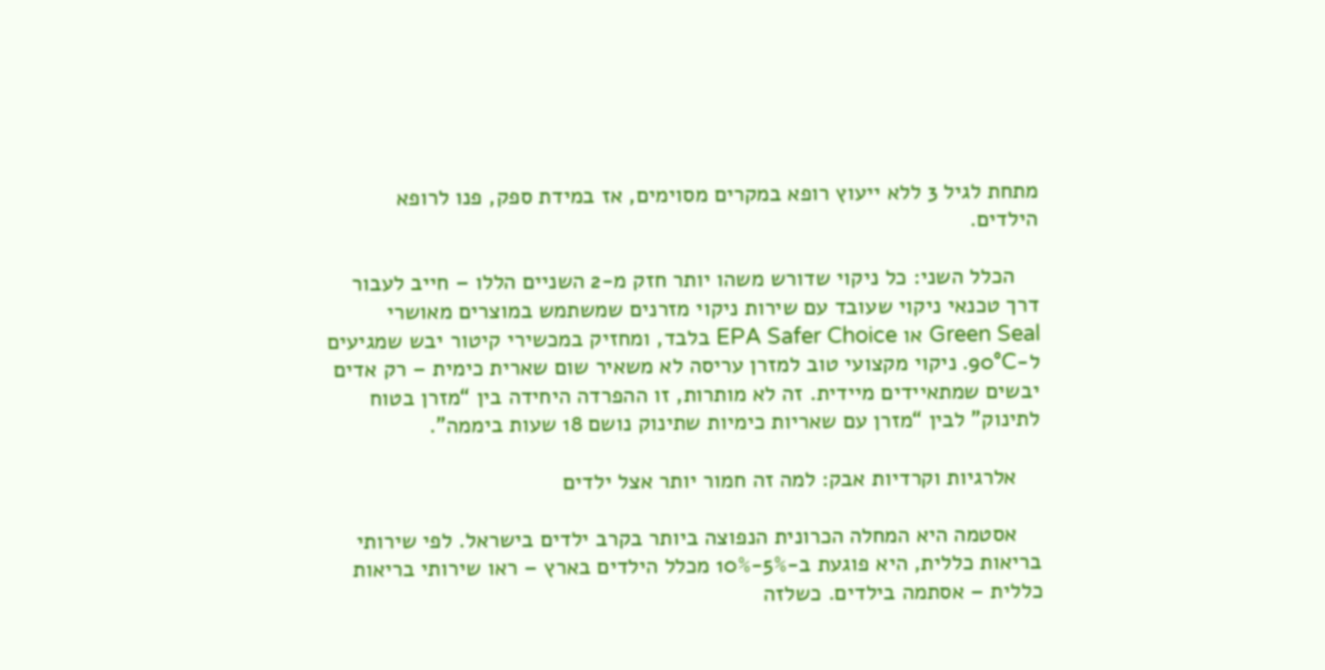מתחת לגיל 3 ללא ייעוץ רופא במקרים מסוימים, אז במידת ספק, פנו לרופא הילדים.

    הכלל השני: כל ניקוי שדורש משהו יותר חזק מ-2 השניים הללו – חייב לעבור דרך טכנאי ניקוי שעובד עם שירות ניקוי מזרנים שמשתמש במוצרים מאושרי Green Seal או EPA Safer Choice בלבד, ומחזיק במכשירי קיטור יבש שמגיעים ל-90°C. ניקוי מקצועי טוב למזרן עריסה לא משאיר שום שארית כימית – רק אדים יבשים שמתאיידים מיידית. זה לא מותרות, זו ההפרדה היחידה בין “מזרן בטוח לתינוק” לבין “מזרן עם שאריות כימיות שתינוק נושם 18 שעות ביממה”.

    אלרגיות וקרדיות אבק: למה זה חמור יותר אצל ילדים

    אסטמה היא המחלה הכרונית הנפוצה ביותר בקרב ילדים בישראל. לפי שירותי בריאות כללית, היא פוגעת ב-5%-10% מכלל הילדים בארץ – ראו שירותי בריאות כללית – אסתמה בילדים. כשלזה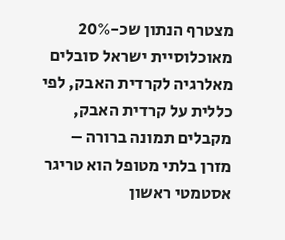מצטרף הנתון שכ-20% מאוכלוסיית ישראל סובלים מאלרגיה לקרדית האבק, לפי כללית על קרדית האבק, מקבלים תמונה ברורה – מזרן בלתי מטופל הוא טריגר אסטמטי ראשון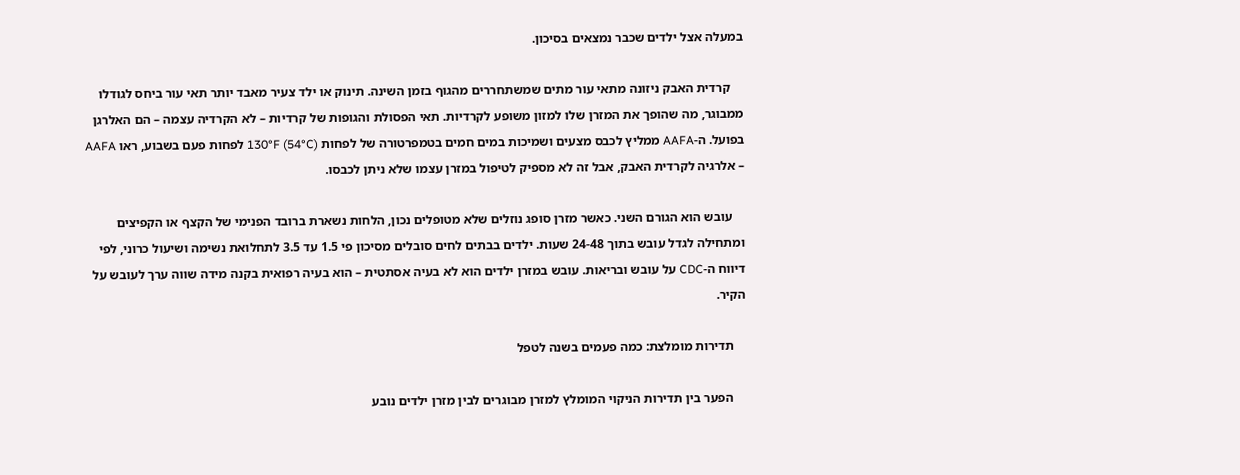במעלה אצל ילדים שכבר נמצאים בסיכון.

    קרדית האבק ניזונה מתאי עור מתים שמשתחררים מהגוף בזמן השינה. תינוק או ילד צעיר מאבד יותר תאי עור ביחס לגודלו ממבוגר, מה שהופך את המזרן שלו למזון משופע לקרדיות. תאי הפסולת והגופות של קרדיות – לא הקרדיה עצמה – הם האלרגן בפועל. ה-AAFA ממליץ לכבס מצעים ושמיכות במים חמים בטמפרטורה של לפחות 130°F (54°C) לפחות פעם בשבוע, ראו AAFA – אלרגיה לקרדית האבק, אבל זה לא מספיק לטיפול במזרן עצמו שלא ניתן לכבסו.

    עובש הוא הגורם השני. כאשר מזרן סופג נוזלים שלא מטופלים נכון, הלחות נשארת ברובד הפנימי של הקצף או הקפיצים ומתחילה לגדל עובש בתוך 24-48 שעות. ילדים בבתים לחים סובלים מסיכון פי 1.5 עד 3.5 לתחלואת נשימה ושיעול כרוני, לפי דיווח ה-CDC על עובש ובריאות. עובש במזרן ילדים הוא לא בעיה אסתטית – הוא בעיה רפואית בקנה מידה שווה ערך לעובש על הקיר.

    תדירות מומלצת: כמה פעמים בשנה לטפל

    הפער בין תדירות הניקוי המומלץ למזרן מבוגרים לבין מזרן ילדים נובע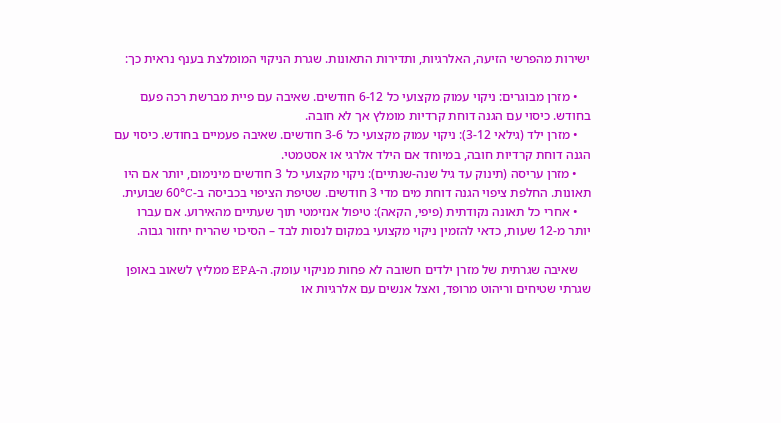ישירות מהפרשי הזיעה, האלרגיות, ותדירות התאונות. שגרת הניקוי המומלצת בענף נראית כך:

    • מזרן מבוגרים: ניקוי עמוק מקצועי כל 6-12 חודשים. שאיבה עם פיית מברשת רכה פעם בחודש. כיסוי עם הגנה דוחת קרדיות מומלץ אך לא חובה.
    • מזרן ילד (גילאי 3-12): ניקוי עמוק מקצועי כל 3-6 חודשים. שאיבה פעמיים בחודש. כיסוי עם הגנה דוחת קרדיות חובה, במיוחד אם הילד אלרגי או אסטמטי.
    • מזרן עריסה (תינוק עד גיל שנה-שנתיים): ניקוי מקצועי כל 3 חודשים מינימום, יותר אם היו תאונות. החלפת ציפוי הגנה דוחת מים מדי 3 חודשים. שטיפת הציפוי בכביסה ב-60°C שבועית.
    • אחרי כל תאונה נקודתית (פיפי, הקאה): טיפול אנזימטי תוך שעתיים מהאירוע. אם עברו יותר מ-12 שעות, כדאי להזמין ניקוי מקצועי במקום לנסות לבד – הסיכוי שהריח יחזור גבוה.

    שאיבה שגרתית של מזרן ילדים חשובה לא פחות מניקוי עומק. ה-EPA ממליץ לשאוב באופן שגרתי שטיחים וריהוט מרופד, ואצל אנשים עם אלרגיות או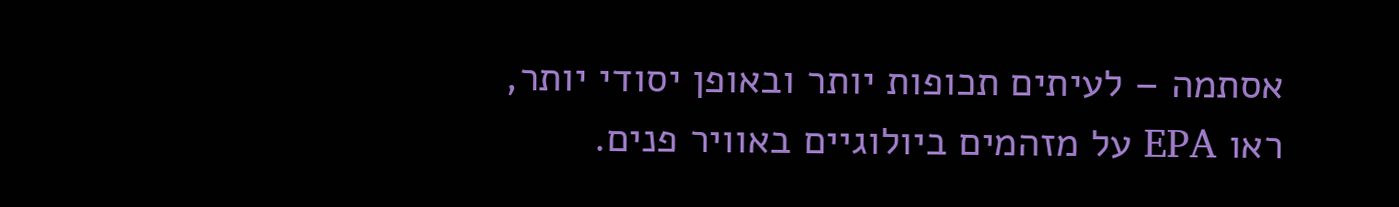אסתמה – לעיתים תכופות יותר ובאופן יסודי יותר, ראו EPA על מזהמים ביולוגיים באוויר פנים.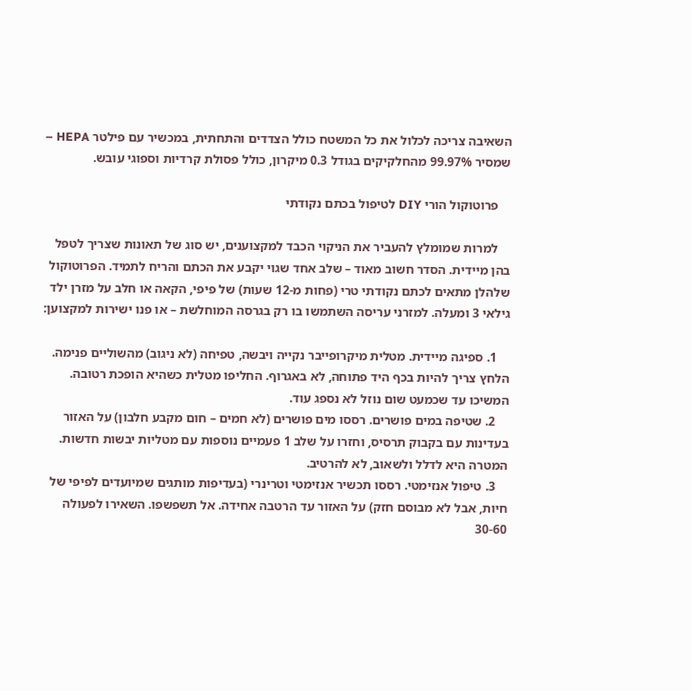השאיבה צריכה לכלול את כל המשטח כולל הצדדים והתחתית, במכשיר עם פילטר HEPA – שמסיר 99.97% מהחלקיקים בגודל 0.3 מיקרון, כולל פסולת קרדיות וספוגי עובש.

    פרוטוקול הורי DIY לטיפול בכתם נקודתי

    למרות שמומלץ להעביר את הניקוי הכבד למקצוענים, יש סוג של תאונות שצריך לטפל בהן מיידית. הסדר חשוב מאוד – שלב אחד שגוי יקבע את הכתם והריח לתמיד. הפרוטוקול שלהלן מתאים לכתם נקודתי טרי (פחות מ-12 שעות) של פיפי, הקאה או חלב על מזרן ילד גילאי 3 ומעלה. למזרני עריסה השתמשו בו רק בגרסה המוחלשת – או פנו ישירות למקצוען:

    1. ספיגה מיידית. מטלית מיקרופייבר נקייה ויבשה, טפיחה (לא ניגוב) מהשוליים פנימה. הלחץ צריך להיות בכף היד פתוחה, לא באגרוף. החליפו מטלית כשהיא הופכת רטובה. המשיכו עד שכמעט שום נוזל לא נספג עוד.
    2. שטיפה במים פושרים. רססו מים פושרים (לא חמים – חום מקבע חלבון) על האזור בעדינות עם בקבוק תרסיס, וחזרו על שלב 1 פעמיים נוספות עם מטליות יבשות חדשות. המטרה היא לדלל ולשאוב, לא להרטיב.
    3. טיפול אנזימטי. רססו תכשיר אנזימטי וטרינרי (בעדיפות מותגים שמיועדים לפיפי של חיות, אבל לא מבוסם חזק) על האזור עד הרטבה אחידה. אל תשפשפו. השאירו לפעולה 30-60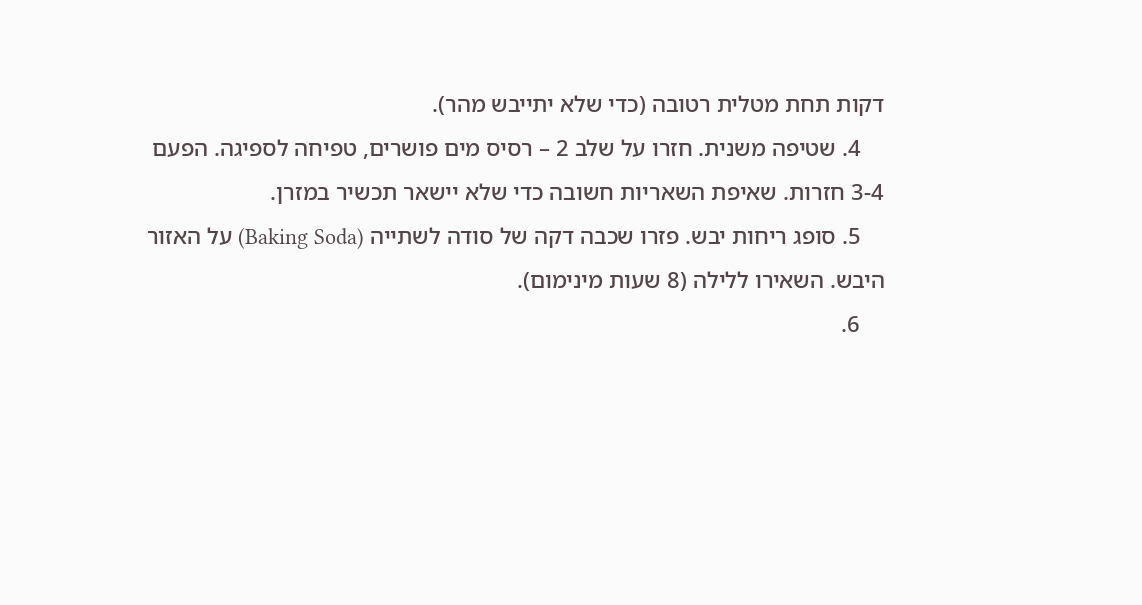דקות תחת מטלית רטובה (כדי שלא יתייבש מהר).
    4. שטיפה משנית. חזרו על שלב 2 – רסיס מים פושרים, טפיחה לספיגה. הפעם 3-4 חזרות. שאיפת השאריות חשובה כדי שלא יישאר תכשיר במזרן.
    5. סופג ריחות יבש. פזרו שכבה דקה של סודה לשתייה (Baking Soda) על האזור היבש. השאירו ללילה (8 שעות מינימום).
    6.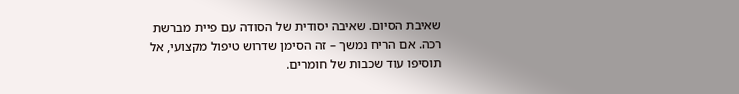שאיבת הסיום. שאיבה יסודית של הסודה עם פיית מברשת רכה. אם הריח נמשך – זה הסימן שדרוש טיפול מקצועי, אל תוסיפו עוד שכבות של חומרים.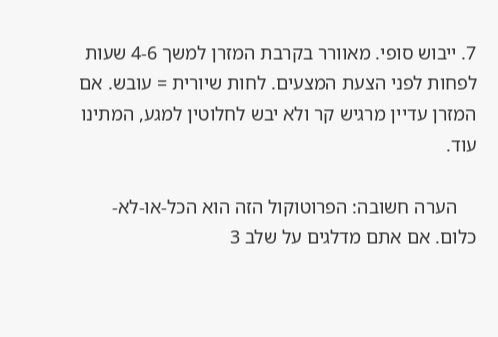7. ייבוש סופי. מאוורר בקרבת המזרן למשך 4-6 שעות לפחות לפני הצעת המצעים. לחות שיורית = עובש. אם המזרן עדיין מרגיש קר ולא יבש לחלוטין למגע, המתינו עוד.

    הערה חשובה: הפרוטוקול הזה הוא הכל-או-לא-כלום. אם אתם מדלגים על שלב 3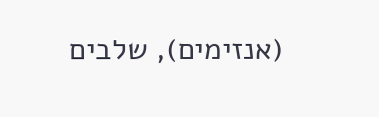(אנזימים), שלבים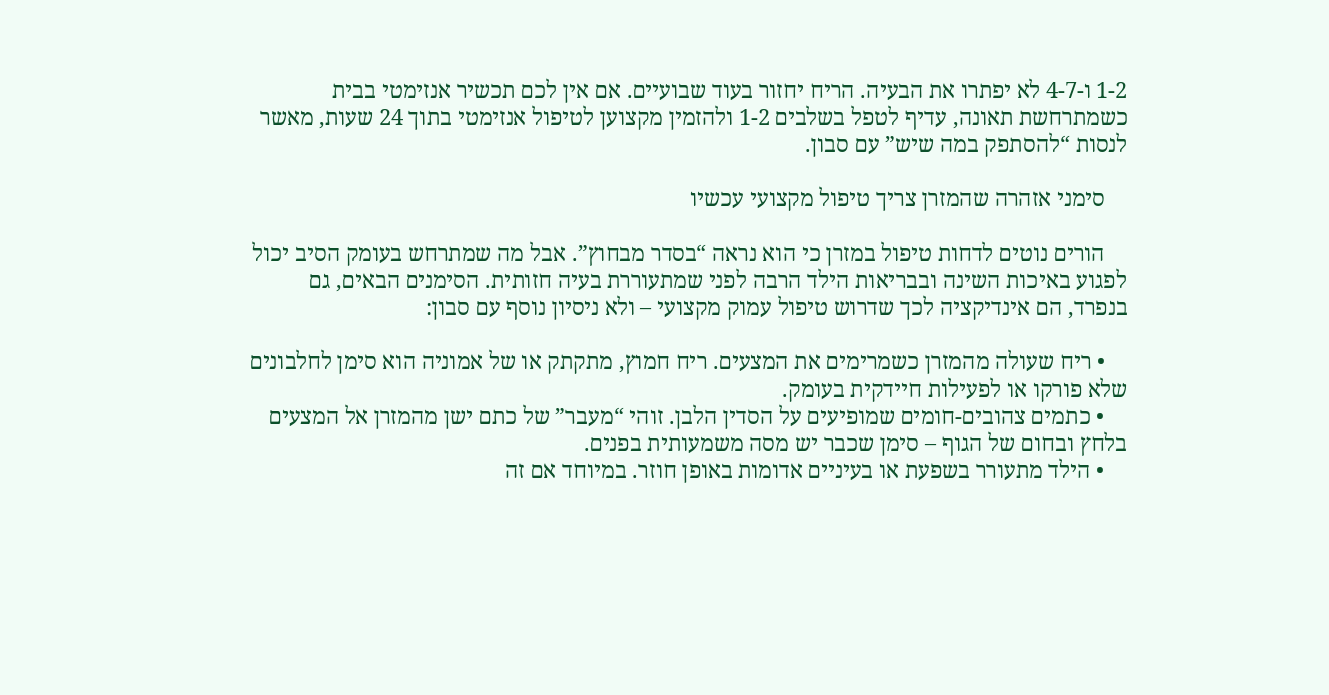1-2 ו-4-7 לא יפתרו את הבעיה. הריח יחזור בעוד שבועיים. אם אין לכם תכשיר אנזימטי בבית כשמתרחשת תאונה, עדיף לטפל בשלבים 1-2 ולהזמין מקצוען לטיפול אנזימטי בתוך 24 שעות, מאשר לנסות “להסתפק במה שיש” עם סבון.

    סימני אזהרה שהמזרן צריך טיפול מקצועי עכשיו

    הורים נוטים לדחות טיפול במזרן כי הוא נראה “בסדר מבחוץ”. אבל מה שמתרחש בעומק הסיב יכול לפגוע באיכות השינה ובבריאות הילד הרבה לפני שמתעוררת בעיה חזותית. הסימנים הבאים, גם בנפרד, הם אינדיקציה לכך שדרוש טיפול עמוק מקצועי – ולא ניסיון נוסף עם סבון:

    • ריח שעולה מהמזרן כשמרימים את המצעים. ריח חמוץ, מתקתק או של אמוניה הוא סימן לחלבונים שלא פורקו או לפעילות חיידקית בעומק.
    • כתמים צהובים-חומים שמופיעים על הסדין הלבן. זוהי “מעבר” של כתם ישן מהמזרן אל המצעים בלחץ ובחום של הגוף – סימן שכבר יש מסה משמעותית בפנים.
    • הילד מתעורר בשפעת או בעיניים אדומות באופן חוזר. במיוחד אם זה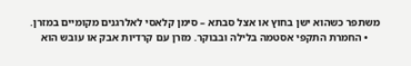משתפר כשהוא ישן בחוץ או אצל סבתא – סימן קלאסי לאלרגנים מקומיים במזרן.
    • החמרת התקפי אסטמה בלילה ובבוקר. מזרן עם קרדיות אבק או עובש הוא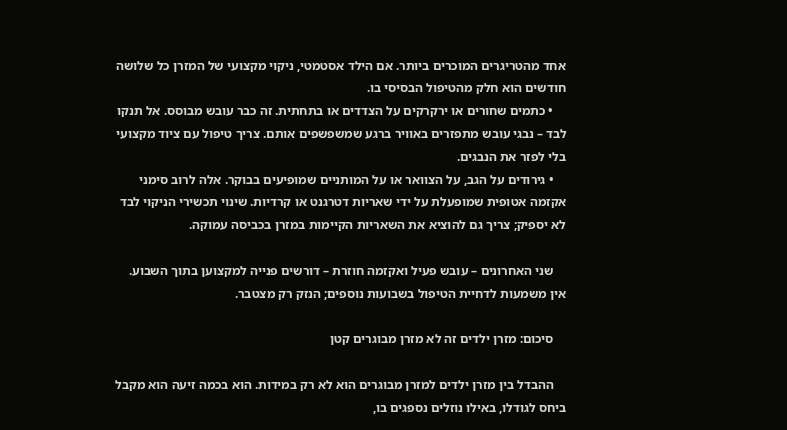אחד מהטריגרים המוכרים ביותר. אם הילד אסטמטי, ניקוי מקצועי של המזרן כל שלושה חודשים הוא חלק מהטיפול הבסיסי בו.
    • כתמים שחורים או ירקרקים על הצדדים או בתחתית. זה כבר עובש מבוסס. אל תנקו לבד – נבגי עובש מתפזרים באוויר ברגע שמשפשפים אותם. צריך טיפול עם ציוד מקצועי בלי לפזר את הנבגים.
    • גירודים על הגב, על הצוואר או על המותניים שמופיעים בבוקר. אלה לרוב סימני אקזמה אטופית שמופעלת על ידי שאריות דטרגנט או קרדיות. שינוי תכשירי הניקוי לבד לא יספיק; צריך גם להוציא את השאריות הקיימות במזרן בכביסה עמוקה.

    שני האחרונים – עובש פעיל ואקזמה חוזרת – דורשים פנייה למקצוען בתוך השבוע. אין משמעות לדחיית הטיפול בשבועות נוספים; הנזק רק מצטבר.

    סיכום: מזרן ילדים זה לא מזרן מבוגרים קטן

    ההבדל בין מזרן ילדים למזרן מבוגרים הוא לא רק במידות. הוא בכמה זיעה הוא מקבל ביחס לגודלו, באילו נוזלים נספגים בו,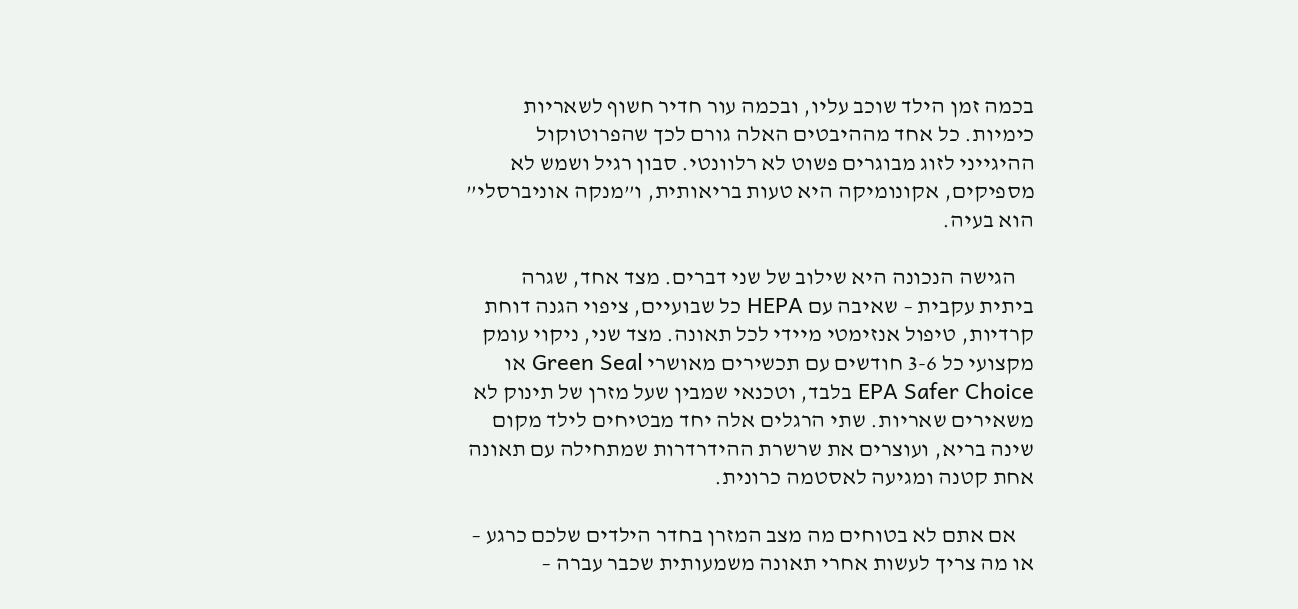בכמה זמן הילד שוכב עליו, ובכמה עור חדיר חשוף לשאריות כימיות. כל אחד מההיבטים האלה גורם לכך שהפרוטוקול ההיגייני לזוג מבוגרים פשוט לא רלוונטי. סבון רגיל ושמש לא מספיקים, אקונומיקה היא טעות בריאותית, ו”מנקה אוניברסלי” הוא בעיה.

    הגישה הנכונה היא שילוב של שני דברים. מצד אחד, שגרה ביתית עקבית – שאיבה עם HEPA כל שבועיים, ציפוי הגנה דוחת קרדיות, טיפול אנזימטי מיידי לכל תאונה. מצד שני, ניקוי עומק מקצועי כל 3-6 חודשים עם תכשירים מאושרי Green Seal או EPA Safer Choice בלבד, וטכנאי שמבין שעל מזרן של תינוק לא משאירים שאריות. שתי הרגלים אלה יחד מבטיחים לילד מקום שינה בריא, ועוצרים את שרשרת ההידרדרות שמתחילה עם תאונה אחת קטנה ומגיעה לאסטמה כרונית.

    אם אתם לא בטוחים מה מצב המזרן בחדר הילדים שלכם כרגע – או מה צריך לעשות אחרי תאונה משמעותית שכבר עברה –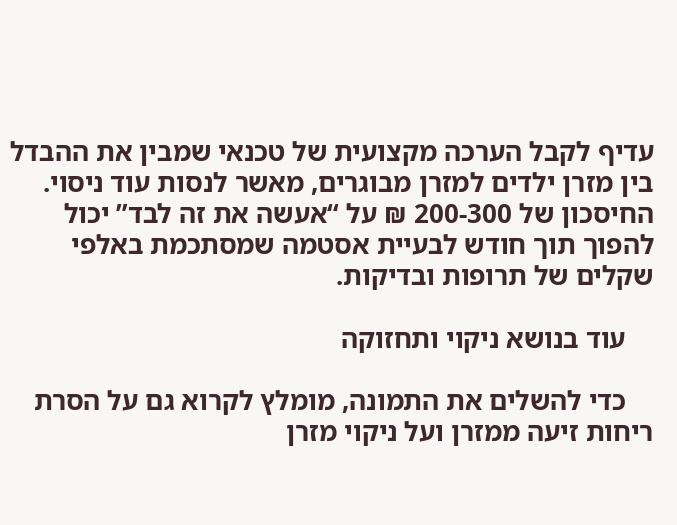עדיף לקבל הערכה מקצועית של טכנאי שמבין את ההבדל בין מזרן ילדים למזרן מבוגרים, מאשר לנסות עוד ניסוי. החיסכון של 200-300 ₪ על “אעשה את זה לבד” יכול להפוך תוך חודש לבעיית אסטמה שמסתכמת באלפי שקלים של תרופות ובדיקות.

    עוד בנושא ניקוי ותחזוקה

    כדי להשלים את התמונה, מומלץ לקרוא גם על הסרת ריחות זיעה ממזרן ועל ניקוי מזרן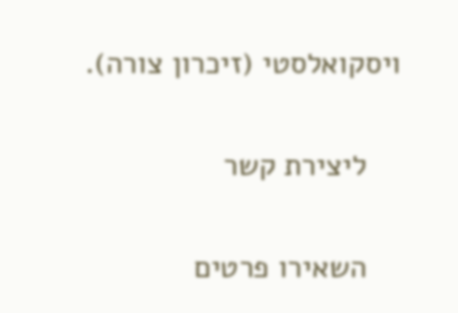ויסקואלסטי (זיכרון צורה).

    ליצירת קשר

    השאירו פרטים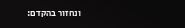ונחזור בהקדם: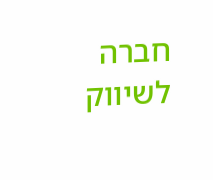חברה לשיווק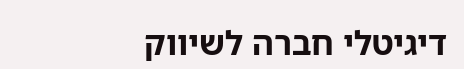דיגיטלי חברה לשיווק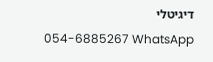דיגיטלי
      054-6885267 WhatsApp